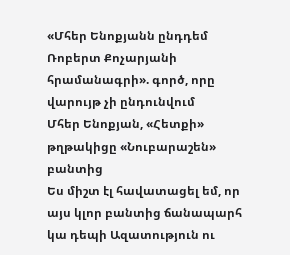«Մհեր Ենոքյանն ընդդեմ Ռոբերտ Քոչարյանի հրամանագրի». գործ, որը վարույթ չի ընդունվում
Մհեր Ենոքյան, «Հետքի» թղթակիցը «Նուբարաշեն» բանտից
Ես միշտ էլ հավատացել եմ, որ այս կլոր բանտից ճանապարհ կա դեպի Ազատություն ու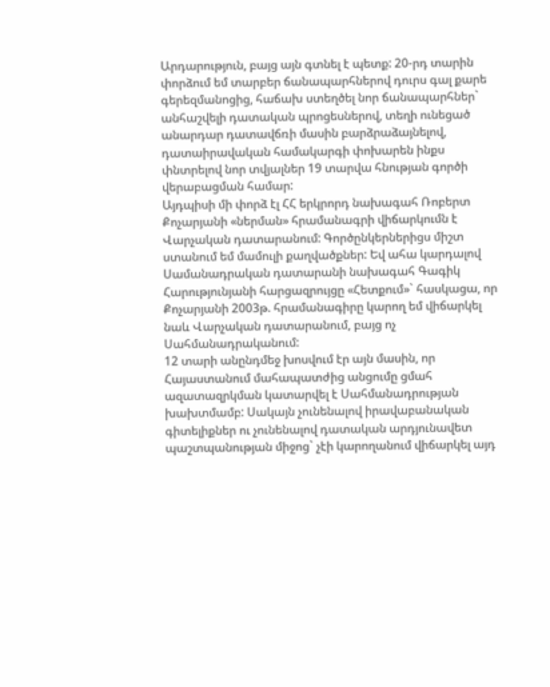Արդարություն, բայց այն գտնել է պետք: 20-րդ տարին փորձում եմ տարբեր ճանապարհներով դուրս գալ քարե գերեզմանոցից, հաճախ ստեղծել նոր ճանապարհներ` անհաշվելի դատական պրոցեսներով, տեղի ունեցած անարդար դատավճռի մասին բարձրաձայնելով, դատաիրավական համակարգի փոխարեն ինքս փնտրելով նոր տվյալներ 19 տարվա հնության գործի վերաբացման համար:
Այդպիսի մի փորձ էլ ՀՀ երկրորդ նախագահ Ռոբերտ Քոչարյանի «ներման» հրամանագրի վիճարկումն է Վարչական դատարանում: Գործընկերներիցս միշտ ստանում եմ մամուլի քաղվածքներ: Եվ ահա կարդալով Սամանադրական դատարանի նախագահ Գագիկ Հարությունյանի հարցազրույցը «Հետքում»` հասկացա, որ Քոչարյանի 2003թ. հրամանագիրը կարող եմ վիճարկել նաև Վարչական դատարանում, բայց ոչ Սահմանադրականում:
12 տարի անընդմեջ խոսվում էր այն մասին, որ Հայաստանում մահապատժից անցումը ցմահ ազատազրկման կատարվել է Սահմանադրության խախտմամբ: Սակայն չունենալով իրավաբանական գիտելիքներ ու չունենալով դատական արդյունավետ պաշտպանության միջոց` չէի կարողանում վիճարկել այդ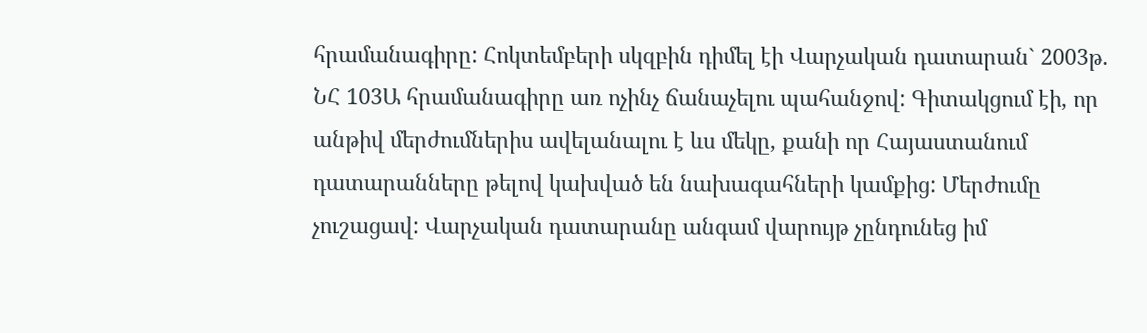հրամանագիրը: Հոկտեմբերի սկզբին դիմել էի Վարչական դատարան` 2003թ. ՆՀ 103Ա հրամանագիրը առ ոչինչ ճանաչելու պահանջով: Գիտակցում էի, որ անթիվ մերժումներիս ավելանալու է ևս մեկը, քանի որ Հայաստանում դատարանները թելով կախված են նախագահների կամքից: Մերժումը չուշացավ: Վարչական դատարանը անգամ վարույթ չընդունեց իմ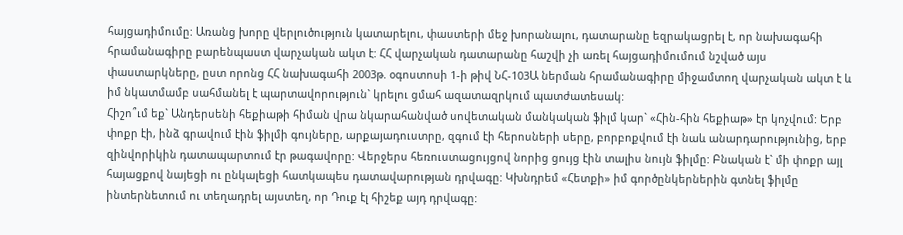հայցադիմումը: Առանց խորը վերլուծություն կատարելու, փաստերի մեջ խորանալու, դատարանը եզրակացրել է, որ նախագահի հրամանագիրը բարենպաստ վարչական ակտ է: ՀՀ վարչական դատարանը հաշվի չի առել հայցադիմումում նշված այս փաստարկները, ըստ որոնց ՀՀ նախագահի 2003թ. օգոստոսի 1-ի թիվ ՆՀ-103Ա ներման հրամանագիրը միջամտող վարչական ակտ է և իմ նկատմամբ սահմանել է պարտավորություն` կրելու ցմահ ազատազրկում պատժատեսակ:
Հիշո՞ւմ եք` Անդերսենի հեքիաթի հիման վրա նկարահանված սովետական մանկական ֆիլմ կար` «Հին-հին հեքիաթ» էր կոչվում: Երբ փոքր էի, ինձ գրավում էին ֆիլմի գույները, արքայադուստրը, զգում էի հերոսների սերը, բորբոքվում էի նաև անարդարությունից, երբ զինվորիկին դատապարտում էր թագավորը: Վերջերս հեռուստացույցով նորից ցույց էին տալիս նույն ֆիլմը: Բնական է` մի փոքր այլ հայացքով նայեցի ու ընկալեցի հատկապես դատավարության դրվագը: Կխնդրեմ «Հետքի» իմ գործընկերներին գտնել ֆիլմը ինտերնետում ու տեղադրել այստեղ, որ Դուք էլ հիշեք այդ դրվագը: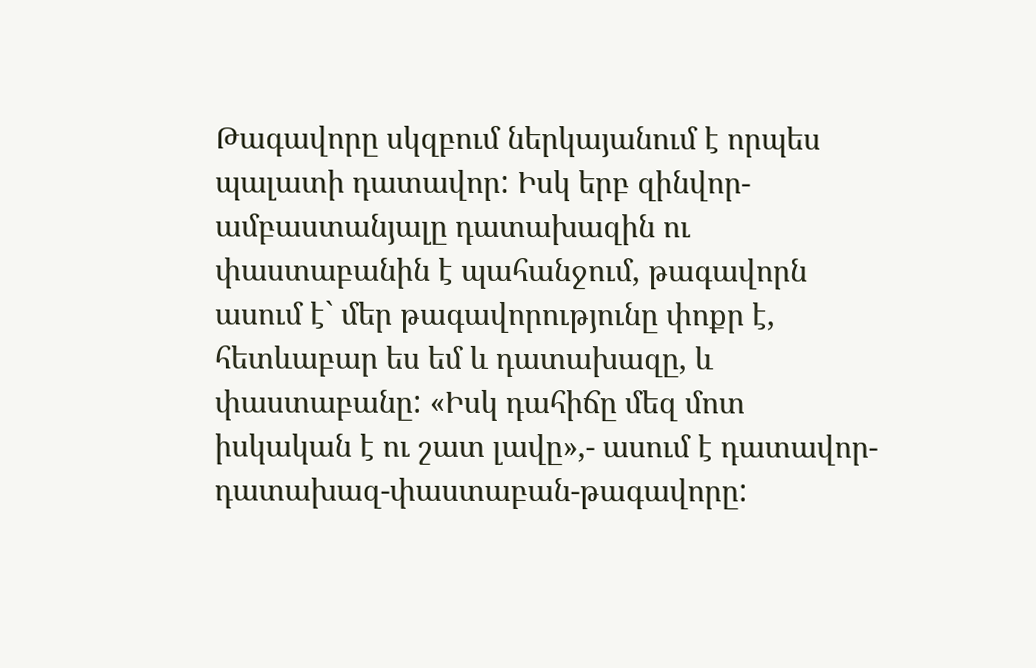Թագավորը սկզբում ներկայանում է որպես պալատի դատավոր: Իսկ երբ զինվոր-ամբաստանյալը դատախազին ու փաստաբանին է պահանջում, թագավորն ասում է` մեր թագավորությունը փոքր է, հետևաբար ես եմ և դատախազը, և փաստաբանը: «Իսկ դահիճը մեզ մոտ իսկական է ու շատ լավը»,- ասում է դատավոր-դատախազ-փաստաբան-թագավորը: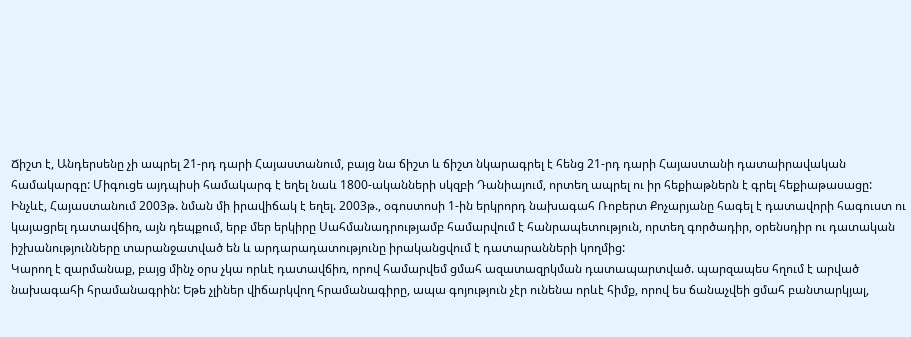Ճիշտ է, Անդերսենը չի ապրել 21-րդ դարի Հայաստանում, բայց նա ճիշտ և ճիշտ նկարագրել է հենց 21-րդ դարի Հայաստանի դատաիրավական համակարգը: Միգուցե այդպիսի համակարգ է եղել նաև 1800-ականների սկզբի Դանիայում, որտեղ ապրել ու իր հեքիաթներն է գրել հեքիաթասացը:
Ինչևէ, Հայաստանում 2003թ. նման մի իրավիճակ է եղել. 2003թ., օգոստոսի 1-ին երկրորդ նախագահ Ռոբերտ Քոչարյանը հագել է դատավորի հագուստ ու կայացրել դատավճիռ, այն դեպքում, երբ մեր երկիրը Սահմանադրությամբ համարվում է հանրապետություն, որտեղ գործադիր, օրենսդիր ու դատական իշխանությունները տարանջատված են և արդարադատությունը իրականցվում է դատարանների կողմից:
Կարող է զարմանաք, բայց մինչ օրս չկա որևէ դատավճիռ, որով համարվեմ ցմահ ազատազրկման դատապարտված. պարզապես հղում է արված նախագահի հրամանագրին: Եթե չլիներ վիճարկվող հրամանագիրը, ապա գոյություն չէր ունենա որևէ հիմք, որով ես ճանաչվեի ցմահ բանտարկյալ,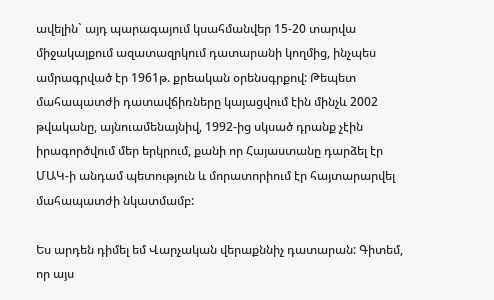ավելին` այդ պարագայում կսահմանվեր 15-20 տարվա միջակայքում ազատազրկում դատարանի կողմից, ինչպես ամրագրված էր 1961թ. քրեական օրենսգրքով: Թեպետ մահապատժի դատավճիռները կայացվում էին մինչև 2002 թվականը, այնուամենայնիվ, 1992-ից սկսած դրանք չէին իրագործվում մեր երկրում, քանի որ Հայաստանը դարձել էր ՄԱԿ-ի անդամ պետություն և մորատորիում էր հայտարարվել մահապատժի նկատմամբ:

Ես արդեն դիմել եմ Վարչական վերաքննիչ դատարան: Գիտեմ, որ այս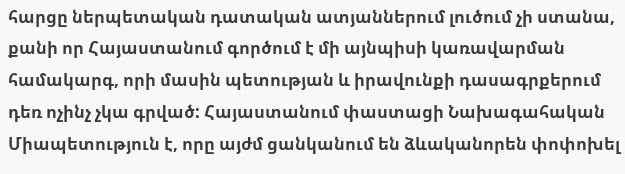հարցը ներպետական դատական ատյաններում լուծում չի ստանա, քանի որ Հայաստանում գործում է մի այնպիսի կառավարման համակարգ, որի մասին պետության և իրավունքի դասագրքերում դեռ ոչինչ չկա գրված: Հայաստանում փաստացի Նախագահական Միապետություն է, որը այժմ ցանկանում են ձևականորեն փոփոխել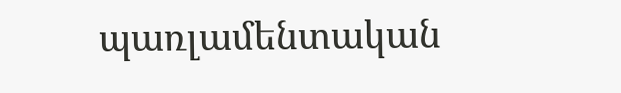պառլամենտական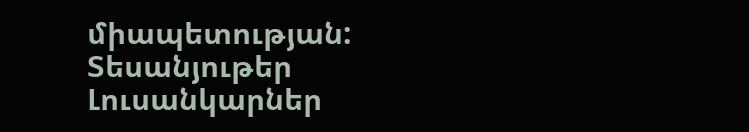միապետության:
Տեսանյութեր
Լուսանկարներ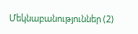Մեկնաբանություններ (2)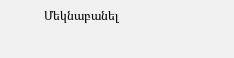Մեկնաբանել